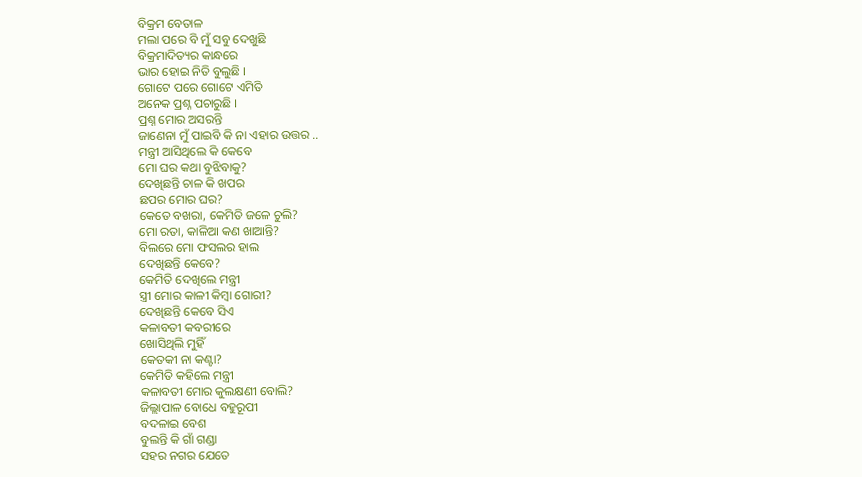ବିକ୍ରମ ବେତାଳ
ମଲା ପରେ ବି ମୁଁ ସବୁ ଦେଖୁଛି
ବିକ୍ରମାଦିତ୍ୟର କାନ୍ଧରେ
ଭାର ହୋଇ ନିତି ବୁଲୁଛି ।
ଗୋଟେ ପରେ ଗୋଟେ ଏମିତି
ଅନେକ ପ୍ରଶ୍ନ ପଚାରୁଛି ।
ପ୍ରଶ୍ନ ମୋର ଅସରନ୍ତି
ଜାଣେନା ମୁଁ ପାଇବି କି ନା ଏହାର ଉତ୍ତର ..
ମନ୍ତ୍ରୀ ଆସିଥିଲେ କି କେବେ
ମୋ ଘର କଥା ବୁଝିବାକୁ?
ଦେଖିଛନ୍ତି ଚାଳ କି ଖପର
ଛପର ମୋର ଘର?
କେତେ ବଖରା, କେମିତି ଜଳେ ଚୁଲି?
ମୋ ରତା, କାଳିଆ କଣ ଖାଆନ୍ତି?
ବିଲରେ ମୋ ଫସଲର ହାଲ
ଦେଖିଛନ୍ତି କେବେ?
କେମିତି ଦେଖିଲେ ମନ୍ତ୍ରୀ
ସ୍ତ୍ରୀ ମୋର କାଳୀ କିମ୍ବା ଗୋରୀ?
ଦେଖିଛନ୍ତି କେବେ ସିଏ
କଳାବତୀ କବରୀରେ
ଖୋସିଥିଲି ମୁହିଁ
କେତକୀ ନା କଣ୍ଟା?
କେମିତି କହିଲେ ମନ୍ତ୍ରୀ
କଳାବତୀ ମୋର କୁଲକ୍ଷଣୀ ବୋଲି?
ଜିଲ୍ଲାପାଳ ବୋଧେ ବହୁରୂପୀ
ବଦଳାଇ ବେଶ
ବୁଲନ୍ତି କି ଗାଁ ଗଣ୍ଡା
ସହର ନଗର ଯେତେ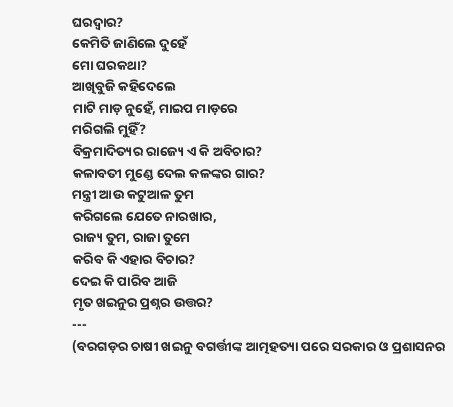ଘରଦ୍ବାର?
କେମିତି ଜାଣିଲେ ଦୁହେଁ
ମୋ ଘରକଥା?
ଆଖିବୁଜି କହିଦେଲେ
ମାଟି ମାଡ଼ ନୁହେଁ, ମାଇପ ମାଡ଼ରେ
ମରିଗଲି ମୁହିଁ?
ବିକ୍ରମାଦିତ୍ୟର ରାଜ୍ୟେ ଏ କି ଅବିଚାର?
କଳାବତୀ ମୁଣ୍ଡେ ଦେଲ କଳଙ୍କର ଗାର?
ମନ୍ତ୍ରୀ ଆଉ କଟୁଆଳ ତୁମ
କରିଗଲେ ଯେତେ ନାରଖାର,
ରାଜ୍ୟ ତୁମ, ରାଜା ତୁମେ
କରିବ କି ଏହାର ବିଚାର?
ଦେଇ କି ପାରିବ ଆଜି
ମୃତ ଖଇନୁର ପ୍ରଶ୍ନର ଉତ୍ତର?
---
(ବରଗଡ଼ର ଚାଷୀ ଖଇନୁ ବଗର୍ତ୍ତୀଙ୍କ ଆତ୍ମହତ୍ୟା ପରେ ସରକାର ଓ ପ୍ରଶାସନର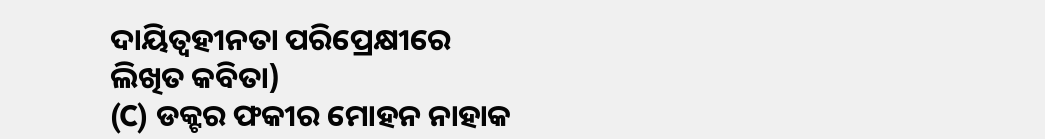ଦାୟିତ୍ବହୀନତା ପରିପ୍ରେକ୍ଷୀରେ ଲିଖିତ କବିତା)
(C) ଡକ୍ଟର ଫକୀର ମୋହନ ନାହାକ